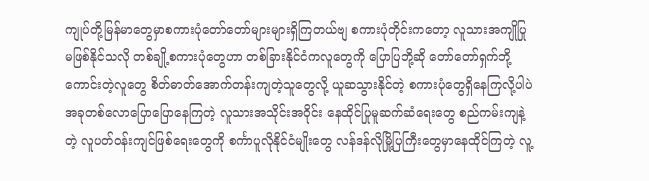ကျုပ်တို့မြန်မာတွေမှာစကားပုံတော်တော်များများရှိကြတယ်ဗျ စကားပုံတိုင်းကတော့ လူသားအကျိုပြုမဖြစ်နိုင်သလို တစ်ချို့စကားပုံတွေဟာ တစ်ခြားနိုင်ငံကလူတွေကို ပြောပြဘို့ဆို တော်တော်ရှက်ဘို့ကောင်းတဲ့လူတွေ စိတ်ဓာတ်အောက်တန်းကျတဲ့သူတွေလို့ ယူဆသွားနိုင်တဲ့ စကားပုံတွေရှိနေကြလို့ပါပဲ အခုတစ်လောပြောပြောနေကြတဲ့ လူသားအသိုင်းအဝိုင်း နေထိုင်ပြုမူဆက်ဆံရေးတွေ စည်ကမ်းကျနဲ့တဲ့ လူပတ်ဝန်းကျင်ဖြစ်ရေးတွေကို စင်္ကာပူလိုနိုင်ငံမျိုးတွေ လန်ဒန်လိုမြို့ပြကြီးတွေမှာနေထိုင်ကြတဲ့ လူ့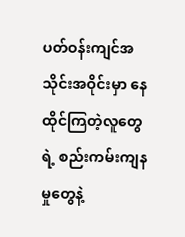ပတ်ဝန်းကျင်အသိုင်းအဝိုင်းမှာ နေထိုင်ကြတဲ့လူတွေရဲ့ စည်းကမ်းကျနမှုတွေနဲ့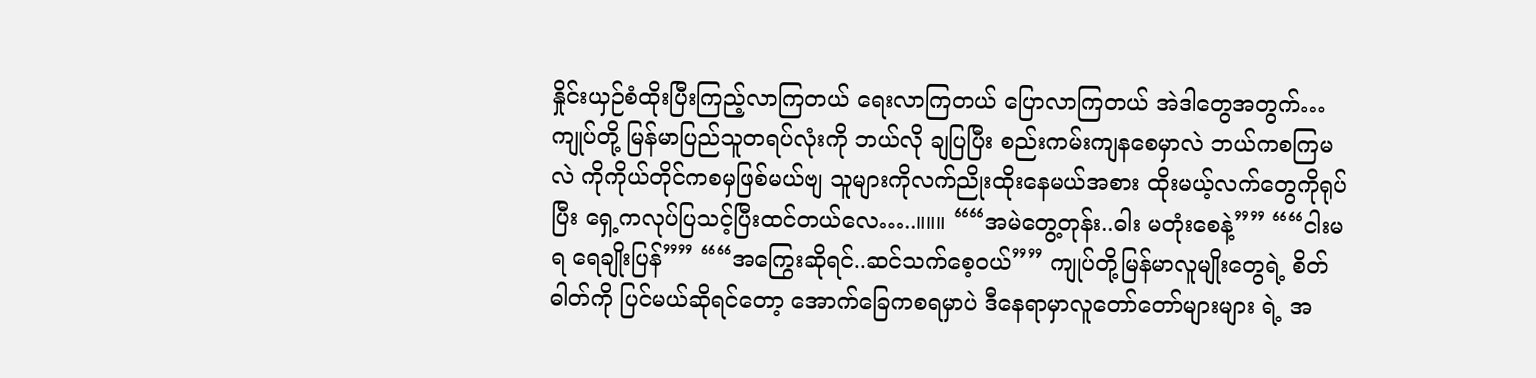နှိုင်းယှဉ်စံထိုးပြီးကြည့်လာကြတယ် ရေးလာကြတယ် ပြောလာကြတယ် အဲဒါတွေအတွက်…ကျုပ်တို့ မြန်မာပြည်သူတရပ်လုံးကို ဘယ်လို ချပြပြီး စည်းကမ်းကျနစေမှာလဲ ဘယ်ကစကြမလဲ ကိုကိုယ်တိုင်ကစမှဖြစ်မယ်ဗျ သူများကိုလက်ညိုးထိုးနေမယ်အစား ထိုးမယ့်လက်တွေကိုရုပ်ပြီး ရှေ့ကလုပ်ပြသင့်ပြီးထင်တယ်လေ…..။။။ ““အမဲတွေ့တုန်း..ဓါး မတုံးစေနဲ့”” ““ငါးမရ ရေချိုးပြန်”” ““အကြွေးဆိုရင်..ဆင်သက်စေ့ဝယ်”” ကျုပ်တို့မြန်မာလူမျိုးတွေရဲ့ စိတ်ဓါတ်ကို ပြင်မယ်ဆိုရင်တော့ အောက်ခြေကစရမှာပဲ ဒီနေရာမှာလူတော်တော်များများ ရဲ့ အ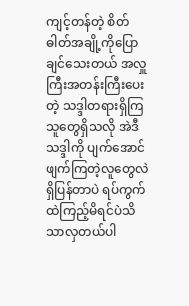ကျင့်တန်တဲ့ စိတ်ဓါတ်အချို့ကိုပြောချင်သေးတယ် အလှူကြီးအတန်းကြီးပေးတဲ့ သဒ္ဒါတရားရှိကြသူတွေရှိသလို အဲဒီသဒ္ဒါကို ပျက်အောင်ဖျက်ကြတဲ့လူတွေလဲရှိပြန်တာပဲ ရပ်ကွက်ထဲကြည့်မိရင်ပဲသိသာလှတယ်ပါ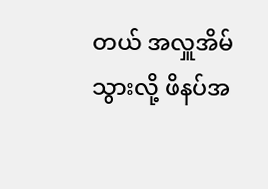တယ် အလှူအိမ်သွားလို့ ဖိနပ်အ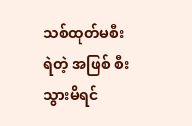သစ်ထုတ်မစီးရဲတဲ့ အဖြစ် စီးသွားမိရင်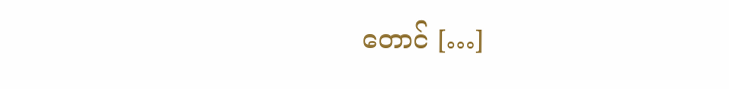တောင် […]